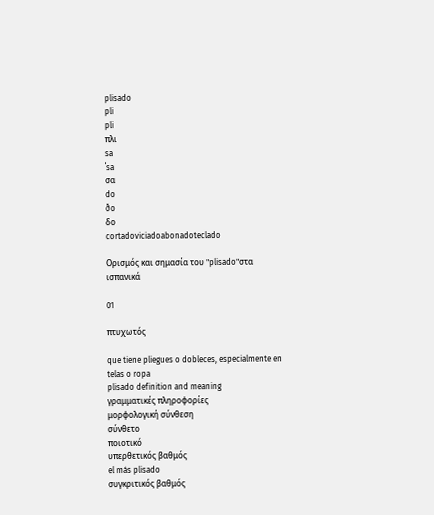plisado
pli
pli
πλι
sa
ˈsa
σα
do
ðo
δο
cortadoviciadoabonadoteclado

Ορισμός και σημασία του "plisado"στα ισπανικά

01

πτυχωτός

que tiene pliegues o dobleces, especialmente en telas o ropa
plisado definition and meaning
γραμματικές πληροφορίες
μορφολογική σύνθεση
σύνθετο
ποιοτικό
υπερθετικός βαθμός
el más plisado
συγκριτικός βαθμός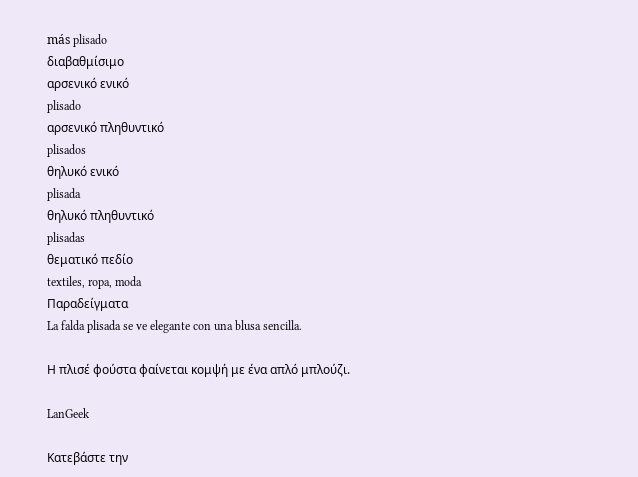más plisado
διαβαθμίσιμο
αρσενικό ενικό
plisado
αρσενικό πληθυντικό
plisados
θηλυκό ενικό
plisada
θηλυκό πληθυντικό
plisadas
θεματικό πεδίο
textiles, ropa, moda
Παραδείγματα
La falda plisada se ve elegante con una blusa sencilla.

Η πλισέ φούστα φαίνεται κομψή με ένα απλό μπλούζι.

LanGeek

Κατεβάστε την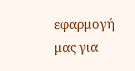εφαρμογή μας για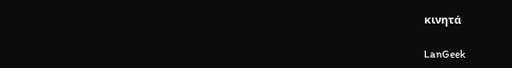κινητά

LanGeek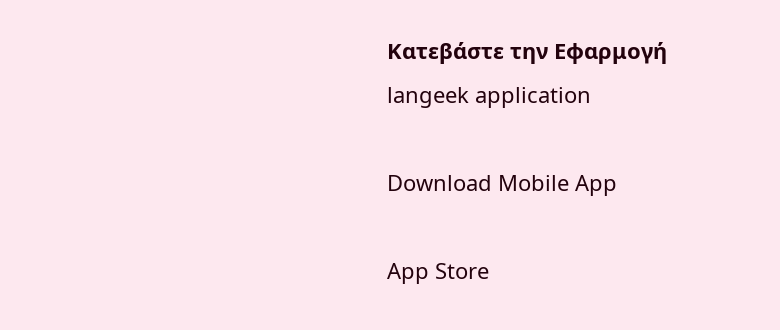Κατεβάστε την Εφαρμογή
langeek application

Download Mobile App

App Store